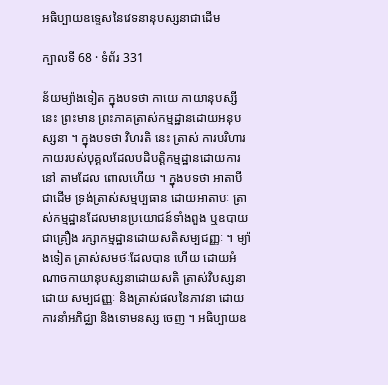អធិប្បាយឧទ្ទេសនៃវេទនានុបស្សនាជាដើម

ក្បាលទី 68 · ទំព័រ 331

ន័យម្យ៉ាងទៀត ក្នុងបទថា កាយេ កាយានុបស្សី នេះ ព្រះមាន ព្រះភាគត្រាស់កម្មដ្ឋានដោយអនុបស្សនា ។ ក្នុងបទថា វិហរតិ នេះ ត្រាស់ ការបរិហារកាយរបស់បុគ្គលដែលបដិបត្តិកម្មដ្ឋានដោយការនៅ តាមដែល ពោលហើយ ។ ក្នុងបទថា អាតាបី ជាដើម ទ្រង់ត្រាស់សម្មប្បធាន ដោយអាតាបៈ ត្រាស់កម្មដ្ឋានដែលមានប្រយោជន៍ទាំងពួង ឬឧបាយជាគ្រឿង រក្សាកម្មដ្ឋានដោយសតិសម្បជញ្ញៈ ។ ម្យ៉ាងទៀត ត្រាស់សមថៈដែលបាន ហើយ ដោយអំណាចកាយានុបស្សនាដោយសតិ ត្រាស់វិបស្សនាដោយ សម្បជញ្ញៈ និងត្រាស់ផលនៃភាវនា ដោយការនាំអភិជ្ឈា និងទោមនស្ស ចេញ ។ អធិប្បាយឧ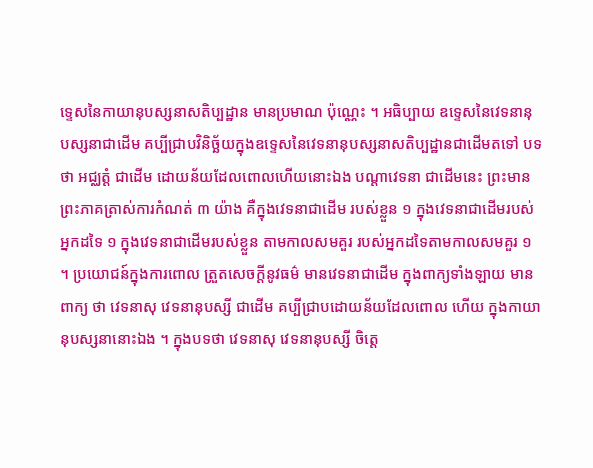ទ្ទេសនៃកាយានុបស្សនាសតិប្បដ្ឋាន មានប្រមាណ ប៉ុណ្ណេះ ។ អធិប្បាយ ឧទ្ទេសនៃវេទនានុបស្សនាជាដើម គប្បីជ្រាបវិនិច្ឆ័យក្នុងឧទ្ទេសនៃវេទនានុបស្សនាសតិប្បដ្ឋានជាដើមតទៅ បទថា អជ្ឈត្តំ ជាដើម ដោយន័យដែលពោលហើយនោះឯង បណ្តាវេទនា ជាដើមនេះ ព្រះមានព្រះភាគត្រាស់ការកំណត់ ៣ យ៉ាង គឺក្នុងវេទនាជាដើម របស់ខ្លួន ១ ក្នុងវេទនាជាដើមរបស់អ្នកដទៃ ១ ក្នុងវេទនាជាដើមរបស់ខ្លួន តាមកាលសមគួរ របស់អ្នកដទៃតាមកាលសមគួរ ១ ។ ប្រយោជន៍ក្នុងការពោល ត្រួតសេចក្តីនូវធម៌ មានវេទនាជាដើម ក្នុងពាក្យទាំងឡាយ មានពាក្យ ថា វេទនាសុ វេទនានុបស្សី ជាដើម គប្បីជ្រាបដោយន័យដែលពោល ហើយ ក្នុងកាយានុបស្សនានោះឯង ។ ក្នុងបទថា វេទនាសុ វេទនានុបស្សី ចិត្តេ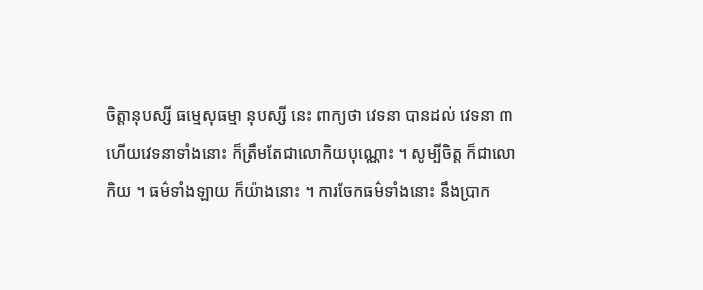ចិត្តានុបស្សី ធម្មេសុធម្មា នុបស្សី នេះ ពាក្យថា វេទនា បានដល់ វេទនា ៣ ហើយវេទនាទាំងនោះ ក៏ត្រឹមតែជាលោកិយបុណ្ណោះ ។ សូម្បីចិត្ត ក៏ជាលោកិយ ។ ធម៌ទាំងឡាយ ក៏យ៉ាងនោះ ។ ការចែកធម៌ទាំងនោះ នឹងប្រាក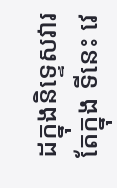ដក្នុងនិទ្ទេសវារ តែក្នុង ទីនេះ វេ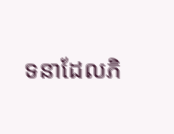ទនាដែលភិ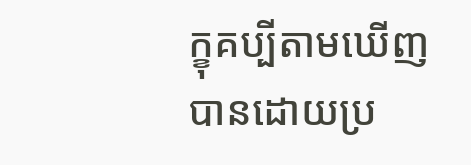ក្ខុគប្បីតាមឃើញបានដោយប្រ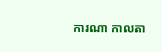ការណា កាលតា